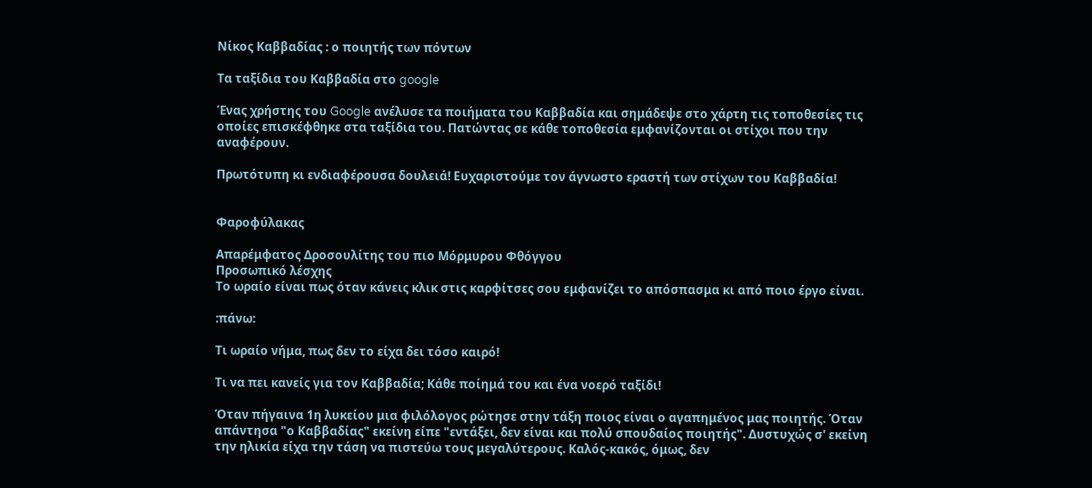Νίκος Καββαδίας : ο ποιητής των πόντων

Τα ταξίδια του Καββαδία στο google

Ένας χρήστης του Google ανέλυσε τα ποιήματα του Καββαδία και σημάδεψε στο χάρτη τις τοποθεσίες τις οποίες επισκέφθηκε στα ταξίδια του. Πατώντας σε κάθε τοποθεσία εμφανίζονται οι στίχοι που την αναφέρουν.

Πρωτότυπη κι ενδιαφέρουσα δουλειά! Ευχαριστούμε τον άγνωστο εραστή των στίχων του Καββαδία!


Φαροφύλακας

Απαρέμφατος Δροσουλίτης του πιο Μόρμυρου Φθόγγου
Προσωπικό λέσχης
Το ωραίο είναι πως όταν κάνεις κλικ στις καρφίτσες σου εμφανίζει το απόσπασμα κι από ποιο έργο είναι.

:πάνω:

Τι ωραίο νήμα, πως δεν το είχα δει τόσο καιρό!

Τι να πει κανείς για τον Καββαδία; Κάθε ποίημά του και ένα νοερό ταξίδι!

Όταν πήγαινα 1η λυκείου μια φιλόλογος ρώτησε στην τάξη ποιος είναι ο αγαπημένος μας ποιητής. Όταν απάντησα "ο Καββαδίας" εκείνη είπε "εντάξει, δεν είναι και πολύ σπουδαίος ποιητής". Δυστυχώς σ' εκείνη την ηλικία είχα την τάση να πιστεύω τους μεγαλύτερους. Καλός-κακός, όμως, δεν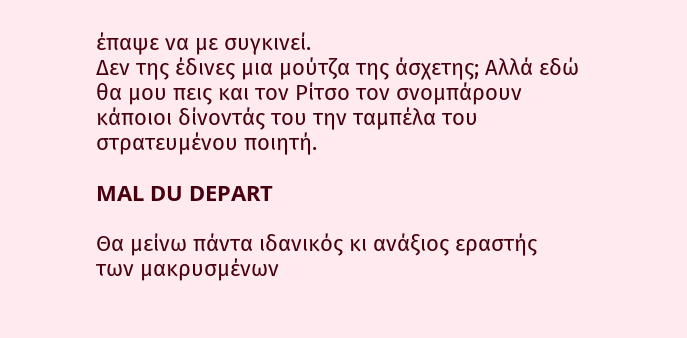έπαψε να με συγκινεί.
Δεν της έδινες μια μούτζα της άσχετης; Αλλά εδώ θα μου πεις και τον Ρίτσο τον σνομπάρουν κάποιοι δίνοντάς του την ταμπέλα του στρατευμένου ποιητή.

MAL DU DEPART

Θα μείνω πάντα ιδανικός κι ανάξιος εραστής
των μακρυσμένων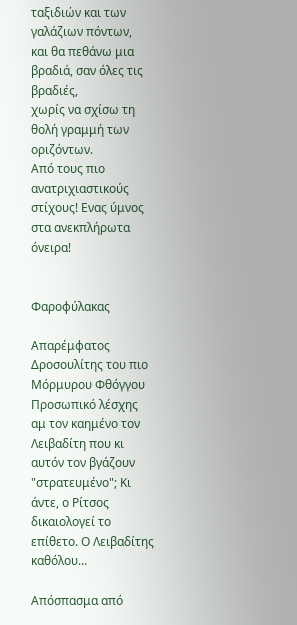ταξιδιών και των γαλάζιων πόντων,
και θα πεθάνω μια βραδιά, σαν όλες τις βραδιές,
χωρίς να σχίσω τη θολή γραμμή των οριζόντων.
Από τους πιο ανατριχιαστικούς στίχους! Ενας ύμνος στα ανεκπλήρωτα όνειρα!


Φαροφύλακας

Απαρέμφατος Δροσουλίτης του πιο Μόρμυρου Φθόγγου
Προσωπικό λέσχης
αμ τον καημένο τον Λειβαδίτη που κι αυτόν τον βγάζουν "στρατευμένο"; Κι άντε, ο Ρίτσος δικαιολογεί το επίθετο. Ο Λειβαδίτης καθόλου...

Απόσπασμα από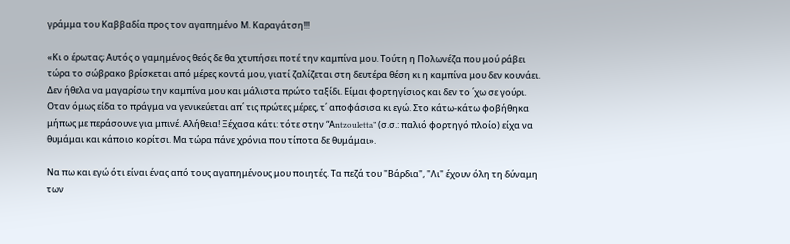γράμμα του Καββαδία προς τον αγαπημένο Μ. Καραγάτση!!!

«Κι ο έρωτας; Αυτός ο γαμημένος θεός δε θα χτυπήσει ποτέ την καμπίνα μου. Τούτη η Πολωνέζα που μού ράβει τώρα το σώβρακο βρίσκεται από μέρες κοντά μου, γιατί ζαλίζεται στη δευτέρα θέση κι η καμπίνα μου δεν κουνάει. Δεν ήθελα να μαγαρίσω την καμπίνα μου και μάλιστα πρώτο ταξίδι. Είμαι φορτηγίσιος και δεν το ΄χω σε γούρι. Οταν όμως είδα το πράγμα να γενικεύεται απ΄ τις πρώτες μέρες, τ΄ αποφάσισα κι εγώ. Στο κάτω-κάτω φοβήθηκα μήπως με περάσουνε για μπινέ. Αλήθεια! Ξέχασα κάτι: τότε στην “Αntzouletta” (σ.σ.: παλιό φορτηγό πλοίο) είχα να θυμάμαι και κάποιο κορίτσι. Μα τώρα πάνε χρόνια που τίποτα δε θυμάμαι».

Να πω και εγώ ότι είναι ένας από τους αγαπημένους μου ποιητές. Τα πεζά του "Βάρδια", "Λι" έχουν όλη τη δύναμη των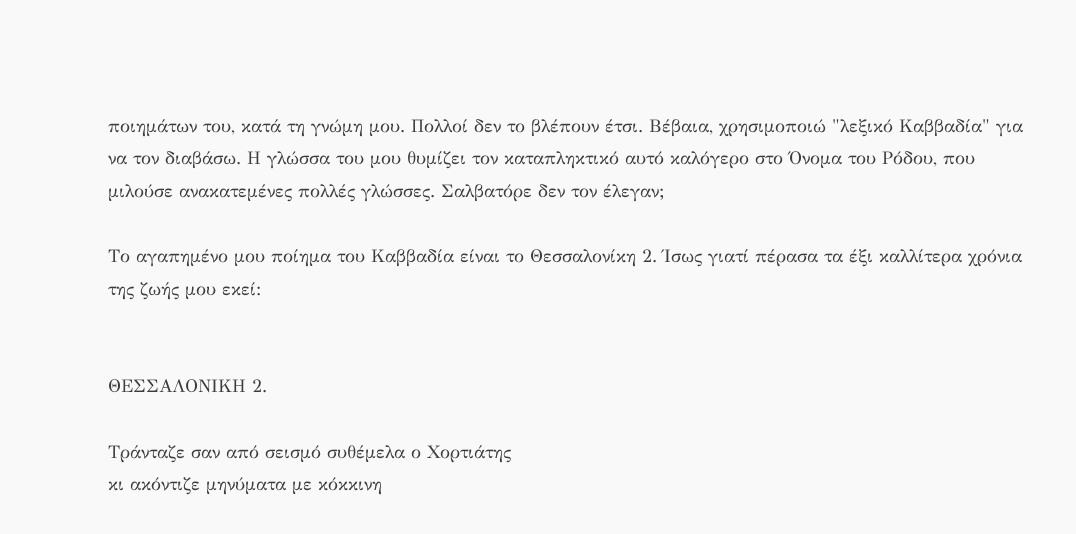ποιημάτων του, κατά τη γνώμη μου. Πολλοί δεν το βλέπουν έτσι. Βέβαια, χρησιμοποιώ "λεξικό Καββαδία" για να τον διαβάσω. Η γλώσσα του μου θυμίζει τον καταπληκτικό αυτό καλόγερο στο Όνομα του Ρόδου, που μιλούσε ανακατεμένες πολλές γλώσσες. Σαλβατόρε δεν τον έλεγαν;

Το αγαπημένο μου ποίημα του Καββαδία είναι το Θεσσαλονίκη 2. Ίσως γιατί πέρασα τα έξι καλλίτερα χρόνια της ζωής μου εκεί:


ΘΕΣΣΑΛΟΝΙΚΗ 2.

Τράνταζε σαν από σεισμό συθέμελα ο Χορτιάτης
κι ακόντιζε μηνύματα με κόκκινη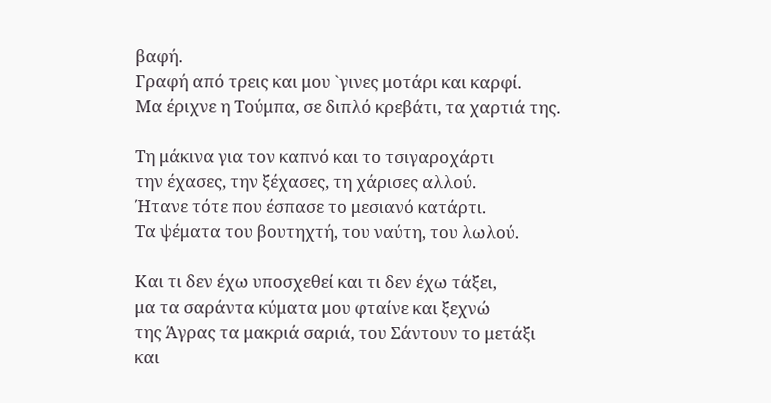βαφή.
Γραφή από τρεις και μου `γινες μοτάρι και καρφί.
Μα έριχνε η Τούμπα, σε διπλό κρεβάτι, τα χαρτιά της.

Τη μάκινα για τον καπνό και το τσιγαροχάρτι
την έχασες, την ξέχασες, τη χάρισες αλλού.
Ήτανε τότε που έσπασε το μεσιανό κατάρτι.
Τα ψέματα του βουτηχτή, του ναύτη, του λωλού.

Και τι δεν έχω υποσχεθεί και τι δεν έχω τάξει,
μα τα σαράντα κύματα μου φταίνε και ξεχνώ
της Άγρας τα μακριά σαριά, του Σάντουν το μετάξι
και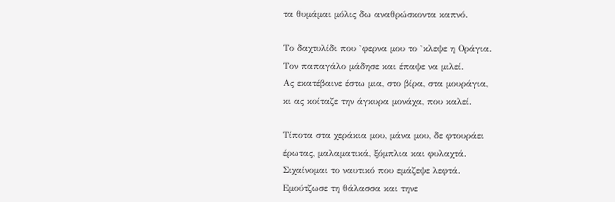τα θυμάμαι μόλις δω αναθρώσκοντα καπνό.

Το δαχτυλίδι που `φερνα μου το `κλεψε η Οράγια.
Τον παπαγάλο μάδησε και έπαψε να μιλεί.
Ας εκατέβαινε έστω μια, στο βίρα, στα μουράγια,
κι ας κοίταζε την άγκυρα μονάχα, που καλεί.

Τίποτα στα χεράκια μου, μάνα μου, δε φτουράει
έρωτας, μαλαματικά, ξόμπλια και φυλαχτά.
Σιχαίνομαι το ναυτικό που εμάζεψε λεφτά.
Εμούτζωσε τη θάλασσα και τηνε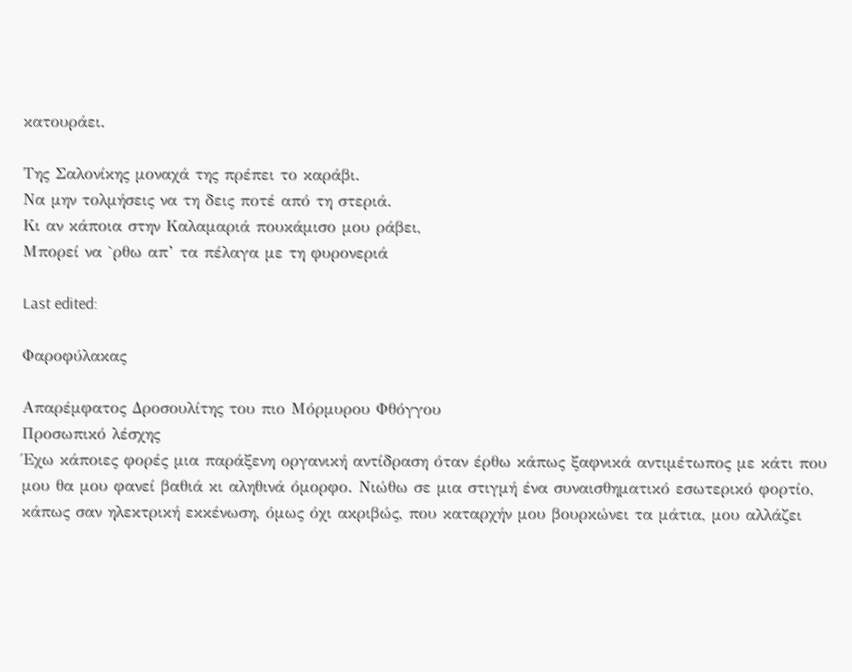κατουράει.

Της Σαλονίκης μοναχά της πρέπει το καράβι.
Να μην τολμήσεις να τη δεις ποτέ από τη στεριά.
Κι αν κάποια στην Καλαμαριά πουκάμισο μου ράβει,
Μπορεί να `ρθω απ’ τα πέλαγα με τη φυρονεριά

Last edited:

Φαροφύλακας

Απαρέμφατος Δροσουλίτης του πιο Μόρμυρου Φθόγγου
Προσωπικό λέσχης
Έχω κάποιες φορές μια παράξενη οργανική αντίδραση όταν έρθω κάπως ξαφνικά αντιμέτωπος με κάτι που μου θα μου φανεί βαθιά κι αληθινά όμορφο. Νιώθω σε μια στιγμή ένα συναισθηματικό εσωτερικό φορτίο, κάπως σαν ηλεκτρική εκκένωση, όμως όχι ακριβώς, που καταρχήν μου βουρκώνει τα μάτια, μου αλλάζει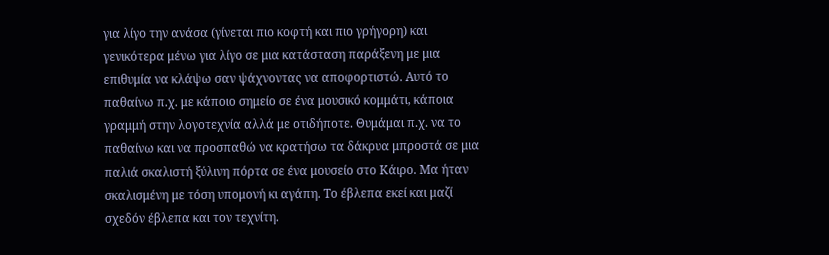για λίγο την ανάσα (γίνεται πιο κοφτή και πιο γρήγορη) και γενικότερα μένω για λίγο σε μια κατάσταση παράξενη με μια επιθυμία να κλάψω σαν ψάχνοντας να αποφορτιστώ. Αυτό το παθαίνω π.χ. με κάποιο σημείο σε ένα μουσικό κομμάτι, κάποια γραμμή στην λογοτεχνία αλλά με οτιδήποτε. Θυμάμαι π.χ. να το παθαίνω και να προσπαθώ να κρατήσω τα δάκρυα μπροστά σε μια παλιά σκαλιστή ξύλινη πόρτα σε ένα μουσείο στο Κάιρο. Μα ήταν σκαλισμένη με τόση υπομονή κι αγάπη. Το έβλεπα εκεί και μαζί σχεδόν έβλεπα και τον τεχνίτη.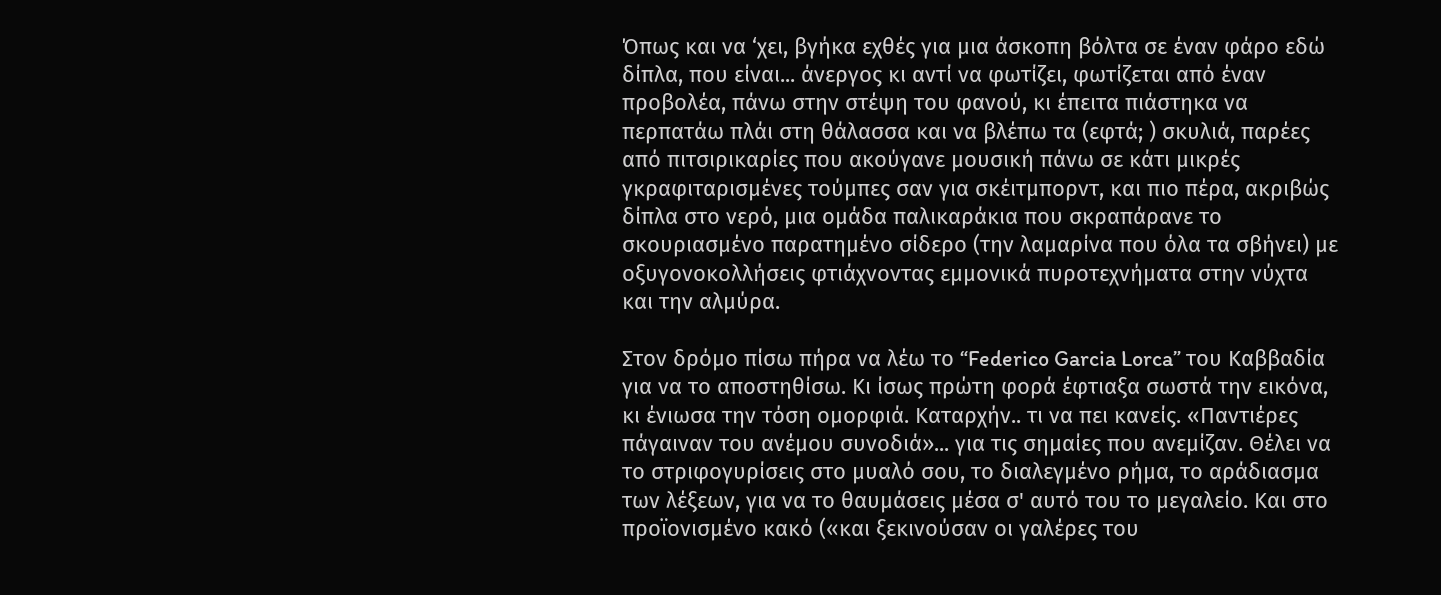Όπως και να ‘χει, βγήκα εχθές για μια άσκοπη βόλτα σε έναν φάρο εδώ δίπλα, που είναι... άνεργος κι αντί να φωτίζει, φωτίζεται από έναν προβολέα, πάνω στην στέψη του φανού, κι έπειτα πιάστηκα να περπατάω πλάι στη θάλασσα και να βλέπω τα (εφτά; ) σκυλιά, παρέες από πιτσιρικαρίες που ακούγανε μουσική πάνω σε κάτι μικρές γκραφιταρισμένες τούμπες σαν για σκέιτμπορντ, και πιο πέρα, ακριβώς δίπλα στο νερό, μια ομάδα παλικαράκια που σκραπάρανε το σκουριασμένο παρατημένο σίδερο (την λαμαρίνα που όλα τα σβήνει) με οξυγονοκολλήσεις φτιάχνοντας εμμονικά πυροτεχνήματα στην νύχτα και την αλμύρα.

Στον δρόμο πίσω πήρα να λέω το “Federico Garcia Lorca” του Καββαδία για να το αποστηθίσω. Κι ίσως πρώτη φορά έφτιαξα σωστά την εικόνα, κι ένιωσα την τόση ομορφιά. Καταρχήν.. τι να πει κανείς. «Παντιέρες πάγαιναν του ανέμου συνοδιά»... για τις σημαίες που ανεμίζαν. Θέλει να το στριφογυρίσεις στο μυαλό σου, το διαλεγμένο ρήμα, το αράδιασμα των λέξεων, για να το θαυμάσεις μέσα σ' αυτό του το μεγαλείο. Και στο προϊονισμένο κακό («και ξεκινούσαν οι γαλέρες του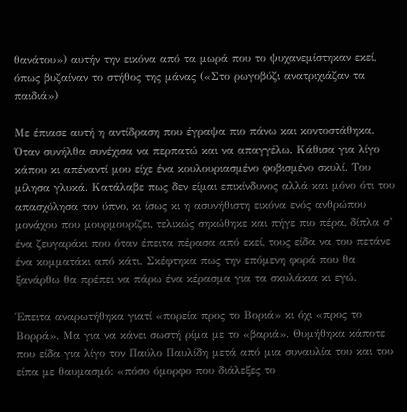θανάτου») αυτήν την εικόνα από τα μωρά που το ψυχανεμίστηκαν εκεί, όπως βυζαίναν το στήθος της μάνας («Στο ρωγοβύζι ανατριχιάζαν τα παιδιά»)

Με έπιασε αυτή η αντίδραση που έγραψα πιο πάνω και κοντοστάθηκα. Όταν συνήλθα συνέχισα να περπατώ και να απαγγέλω. Κάθισα για λίγο κάπου κι απέναντί μου είχε ένα κουλουριασμένο φοβισμένο σκυλί. Του μίλησα γλυκά. Κατάλαβε πως δεν είμαι επικίνδυνος αλλά και μόνο ότι του απασχόλησα τον ύπνο, κι ίσως κι η ασυνήθιστη εικόνα ενός ανθρώπου μονάχου που μουρμουρίζει, τελικώς σηκώθηκε και πήγε πιο πέρα, δίπλα σ’ ένα ζευγαράκι που όταν έπειτα πέρασα από εκεί, τους είδα να του πετάνε ένα κομματάκι από κάτι. Σκέφτηκα πως την επόμενη φορά που θα ξανάρθω θα πρέπει να πάρω ένα κέρασμα για τα σκυλάκια κι εγώ.

Έπειτα αναρωτήθηκα γιατί «πορεία προς το Βοριά» κι όχι «προς το Βορρά». Μα για να κάνει σωστή ρίμα με το «βαριά». Θυμήθηκα κάποτε που είδα για λίγο τον Παύλο Παυλίδη μετά από μια συναυλία του και του είπα με θαυμασμό: «πόσο όμορφο που διάλεξες το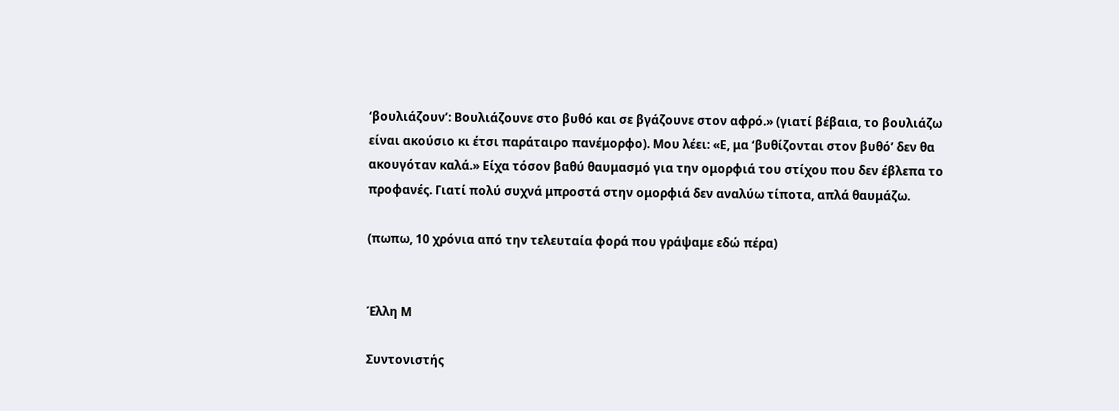‘βουλιάζουν’: Βουλιάζουνε στο βυθό και σε βγάζουνε στον αφρό.» (γιατί βέβαια, το βουλιάζω είναι ακούσιο κι έτσι παράταιρο πανέμορφο). Μου λέει: «Ε, μα ‘βυθίζονται στον βυθό’ δεν θα ακουγόταν καλά.» Είχα τόσον βαθύ θαυμασμό για την ομορφιά του στίχου που δεν έβλεπα το προφανές. Γιατί πολύ συχνά μπροστά στην ομορφιά δεν αναλύω τίποτα, απλά θαυμάζω.

(πωπω, 10 χρόνια από την τελευταία φορά που γράψαμε εδώ πέρα)


Έλλη Μ

Συντονιστής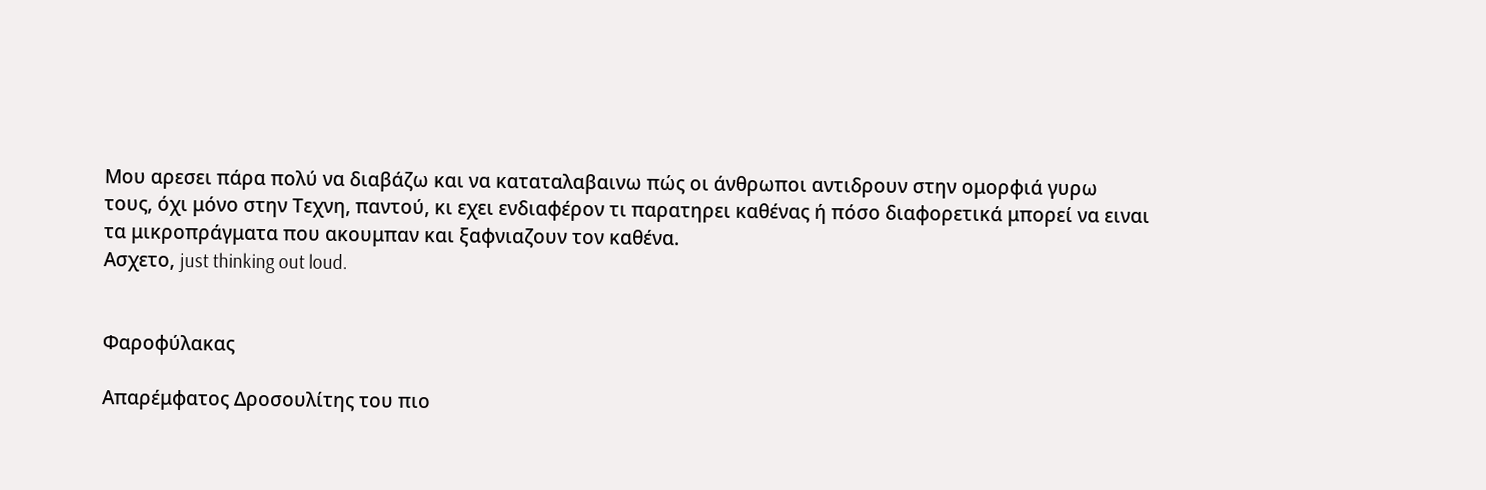Μου αρεσει πάρα πολύ να διαβάζω και να καταταλαβαινω πώς οι άνθρωποι αντιδρουν στην ομορφιά γυρω τους, όχι μόνο στην Τεχνη, παντού, κι εχει ενδιαφέρον τι παρατηρει καθένας ή πόσο διαφορετικά μπορεί να ειναι τα μικροπράγματα που ακουμπαν και ξαφνιαζουν τον καθένα.
Ασχετο, just thinking out loud.


Φαροφύλακας

Απαρέμφατος Δροσουλίτης του πιο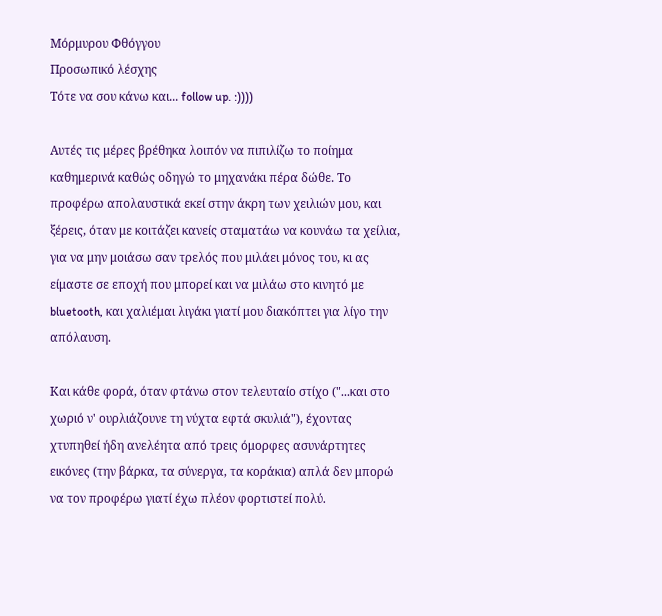Μόρμυρου Φθόγγου
Προσωπικό λέσχης
Τότε να σου κάνω και... follow up. :))))

Αυτές τις μέρες βρέθηκα λοιπόν να πιπιλίζω το ποίημα καθημερινά καθώς οδηγώ το μηχανάκι πέρα δώθε. Το προφέρω απολαυστικά εκεί στην άκρη των χειλιών μου, και ξέρεις, όταν με κοιτάζει κανείς σταματάω να κουνάω τα χείλια, για να μην μοιάσω σαν τρελός που μιλάει μόνος του, κι ας είμαστε σε εποχή που μπορεί και να μιλάω στο κινητό με bluetooth, και χαλιέμαι λιγάκι γιατί μου διακόπτει για λίγο την απόλαυση.

Και κάθε φορά, όταν φτάνω στον τελευταίο στίχο ("...και στο χωριό ν' ουρλιάζουνε τη νύχτα εφτά σκυλιά"), έχοντας χτυπηθεί ήδη ανελέητα από τρεις όμορφες ασυνάρτητες εικόνες (την βάρκα, τα σύνεργα, τα κοράκια) απλά δεν μπορώ να τον προφέρω γιατί έχω πλέον φορτιστεί πολύ.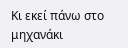Κι εκεί πάνω στο μηχανάκι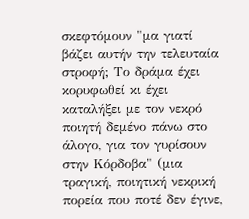σκεφτόμουν "μα γιατί βάζει αυτήν την τελευταία στροφή; Το δράμα έχει κορυφωθεί κι έχει καταλήξει με τον νεκρό ποιητή δεμένο πάνω στο άλογο, για τον γυρίσουν στην Κόρδοβα" (μια τραγική, ποιητική νεκρική πορεία που ποτέ δεν έγινε,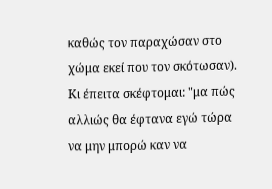καθώς τον παραχώσαν στο χώμα εκεί που τον σκότωσαν). Κι έπειτα σκέφτομαι: "μα πώς αλλιώς θα έφτανα εγώ τώρα να μην μπορώ καν να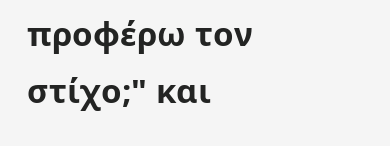προφέρω τον στίχο;" και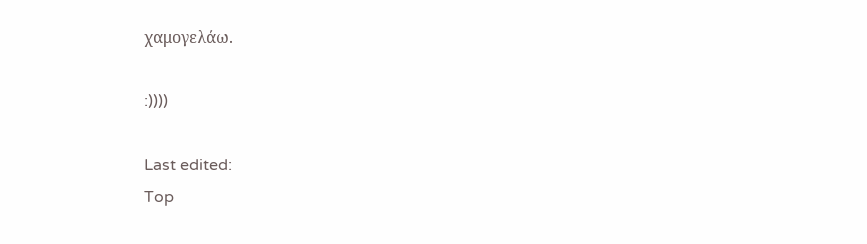χαμογελάω.

:))))

Last edited:
Top